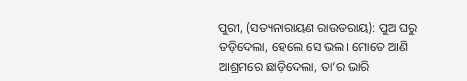ପୁରୀ, (ସତ୍ୟନାରାୟଣ ରାଉତରାୟ): ପୁଅ ଘରୁ ତଡ଼ିଦେଲା, ହେଲେ ସେ ଭଲ। ମୋତେ ଆଣି ଆଶ୍ରମରେ ଛାଡ଼ିଦେଲା, ତା’ର ଭାରି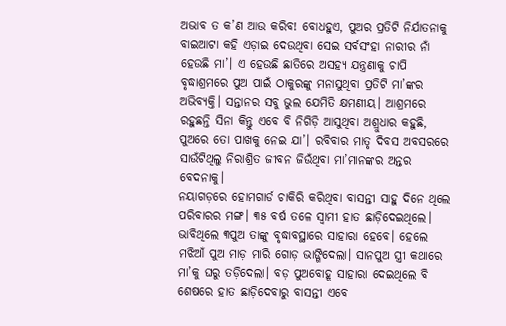ଅଭାବ ତ କ’ଣ ଆଉ କରିବ! ବୋଧହୁଏ, ପୁଅର ପ୍ରତିଟି ନିର୍ଯାତନାକୁ ବାଇଆଟା କହି ଏଡ଼ାଇ ଦେଉଥିବା ସେଇ ସର୍ବସଂହା ନାରୀର ନାଁ ହେଉଛି ମା’। ଏ ହେଉଛି ଛାତିରେ ଅସହ୍ୟ ଯନ୍ତ୍ରଣାକୁ ଚାପି ବୃଦ୍ଧାଶ୍ରମରେ ପୁଅ ପାଇଁ ଠାକୁରଙ୍କୁ ମନାସୁଥିବା ପ୍ରତିଟି ମା’ଙ୍କର ଅଭିବ୍ୟକ୍ତି। ସନ୍ତାନର ସବୁ ଭୁଲ ଯେମିତି କ୍ଷମଣୀୟ। ଆଶ୍ରମରେ ରହୁଛନ୍ତି ସିନା କିନ୍ତୁ ଏବେ ବି ନିଗିଡ଼ି ଆସୁଥିବା ଅଶ୍ରୁଧାର କହୁଛି, ପୁଅରେ ତୋ ପାଖକୁ ନେଇ ଯା’। ରବିବାର ମାତୃ ଦିବସ ଅବସରରେ ସାଉଁଟିଥିଲୁ ନିରାଶ୍ରିତ ଜୀବନ ଜିଉଁଥିବା ମା’ମାନଙ୍କର ଅନ୍ତର ବେଦନାକୁ।
ନୟାଗଡ଼ରେ ହୋମଗାର୍ଡ ଚାକିରି କରିଥିବା ବାସନ୍ତୀ ସାହୁ ଦିନେ ଥିଲେ ପରିବାରର ମଙ୍ଗ। ୩୫ ବର୍ଷ ତଳେ ସ୍ବାମୀ ହାତ ଛାଡ଼ିଦେଇଥିଲେ। ଭାବିଥିଲେ ୩ପୁଅ ତାଙ୍କୁ ବୃଦ୍ଧାବସ୍ଥାରେ ସାହାରା ହେବେ। ହେଲେ ମଝିଆଁ ପୁଅ ମାଡ଼ ମାରି ଗୋଡ଼ ଭାଙ୍ଗିଦେଲା। ସାନପୁଅ ସ୍ତ୍ରୀ କଥାରେ ମା’କୁ ଘରୁ ତଡ଼ିଦେଲା। ବଡ଼ ପୁଅବୋହୂ ସାହାରା ଦେଇଥିଲେ ବି ଶେଷରେ ହାତ ଛାଡ଼ିଦେବାରୁ ବାସନ୍ତୀ ଏବେ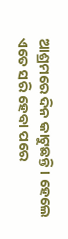ଆଶ୍ରମରେ ଦିନ କାଟୁଛନ୍ତି। ହେଲେ ଏତେ ସରି ହେବା ପରେ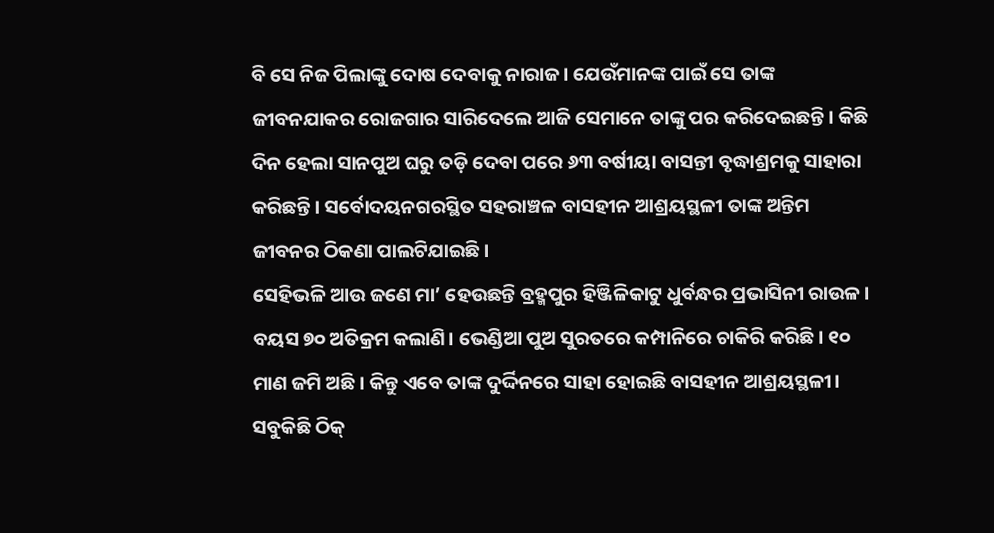ବି ସେ ନିଜ ପିଲାଙ୍କୁ ଦୋଷ ଦେବାକୁ ନାରାଜ। ଯେଉଁମାନଙ୍କ ପାଇଁ ସେ ତାଙ୍କ ଜୀବନଯାକର ରୋଜଗାର ସାରିଦେଲେ ଆଜି ସେମାନେ ତାଙ୍କୁ ପର କରିଦେଇଛନ୍ତି। କିଛି ଦିନ ହେଲା ସାନପୁଅ ଘରୁ ତଡ଼ି ଦେବା ପରେ ୬୩ ବର୍ଷୀୟା ବାସନ୍ତୀ ବୃଦ୍ଧାଶ୍ରମକୁ ସାହାରା କରିଛନ୍ତି। ସର୍ବୋଦୟନଗରସ୍ଥିତ ସହରାଞ୍ଚଳ ବାସହୀନ ଆଶ୍ରୟସ୍ଥଳୀ ତାଙ୍କ ଅନ୍ତିମ ଜୀବନର ଠିକଣା ପାଲଟିଯାଇଛି।
ସେହିଭଳି ଆଉ ଜଣେ ମା’ ହେଉଛନ୍ତି ବ୍ରହ୍ମପୁର ହିଞ୍ଜିଳିକାଟୁ ଧୁର୍ବନ୍ଧର ପ୍ରଭାସିନୀ ରାଉଳ। ବୟସ ୭୦ ଅତିକ୍ରମ କଲାଣି। ଭେଣ୍ଡିଆ ପୁଅ ସୁରତରେ କମ୍ପାନିରେ ଚାକିରି କରିଛି। ୧୦ ମାଣ ଜମି ଅଛି। କିନ୍ତୁ ଏବେ ତାଙ୍କ ଦୁର୍ଦ୍ଦିନରେ ସାହା ହୋଇଛି ବାସହୀନ ଆଶ୍ରୟସ୍ଥଳୀ। ସବୁକିଛି ଠିକ୍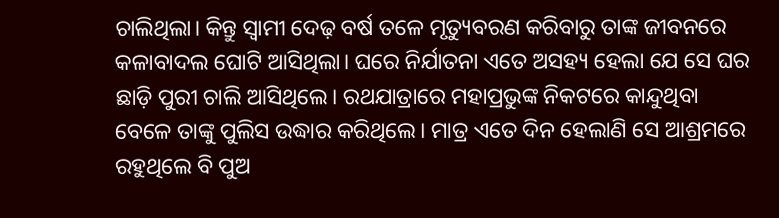ଚାଲିଥିଲା। କିନ୍ତୁ ସ୍ବାମୀ ଦେଢ଼ ବର୍ଷ ତଳେ ମୃତ୍ୟୁବରଣ କରିବାରୁ ତାଙ୍କ ଜୀବନରେ କଳାବାଦଲ ଘୋଟି ଆସିଥିଲା। ଘରେ ନିର୍ଯାତନା ଏତେ ଅସହ୍ୟ ହେଲା ଯେ ସେ ଘର ଛାଡ଼ି ପୁରୀ ଚାଲି ଆସିଥିଲେ। ରଥଯାତ୍ରାରେ ମହାପ୍ରଭୁଙ୍କ ନିକଟରେ କାନ୍ଦୁଥିବା ବେଳେ ତାଙ୍କୁ ପୁଲିସ ଉଦ୍ଧାର କରିଥିଲେ। ମାତ୍ର ଏତେ ଦିନ ହେଲାଣି ସେ ଆଶ୍ରମରେ ରହୁଥିଲେ ବି ପୁଅ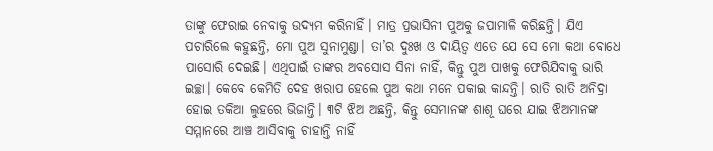ତାଙ୍କୁ ଫେରାଇ ନେବାକୁ ଉଦ୍ୟମ କରିନାହିଁ। ମାତ୍ର ପ୍ରଭାସିନୀ ପୁଅକୁ ଜପାମାଳି କରିଛନ୍ତି। ଯିଏ ପଚାରିଲେ କହୁଛନ୍ତି, ମୋ ପୁଅ ସୁନାମୁଣ୍ଡା। ତା’ର ଦୁଃଖ ଓ ଦାୟିତ୍ବ ଏତେ ଯେ ସେ ମୋ କଥା ବୋଧେ ପାସୋରି ଦେଇଛି। ଏଥିପାଇଁ ତାଙ୍କର ଅବସୋସ ସିନା ନାହିଁ, କିନ୍ତୁ ପୁଅ ପାଖକୁ ଫେରିଯିବାକୁ ଭାରି ଇଚ୍ଛା। କେବେ କେମିତି ଦେହ ଖରାପ ହେଲେ ପୁଅ କଥା ମନେ ପକାଇ କାନ୍ଦନ୍ତି। ରାତି ରାତି ଅନିଦ୍ରା ହୋଇ ତକିଆ ଲୁହରେ ଭିଜାନ୍ତି। ୩ଟି ଝିଅ ଅଛନ୍ତି, କିନ୍ତୁ ସେମାନଙ୍କ ଶାଶୂ ଘରେ ଯାଇ ଝିଅମାନଙ୍କ ସମ୍ମାନରେ ଆଞ୍ଚ ଆସିବାକୁ ଚାହାନ୍ତି ନାହିଁ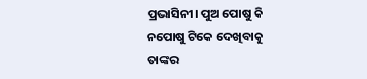ପ୍ରଭାସିନୀ। ପୁଅ ପୋଷୁ କି ନପୋଷୁ ଟିକେ ଦେଖିବାକୁ ତାଙ୍କର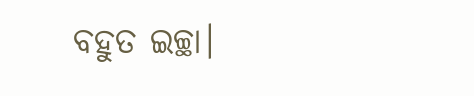ବହୁତ ଇଚ୍ଛା।